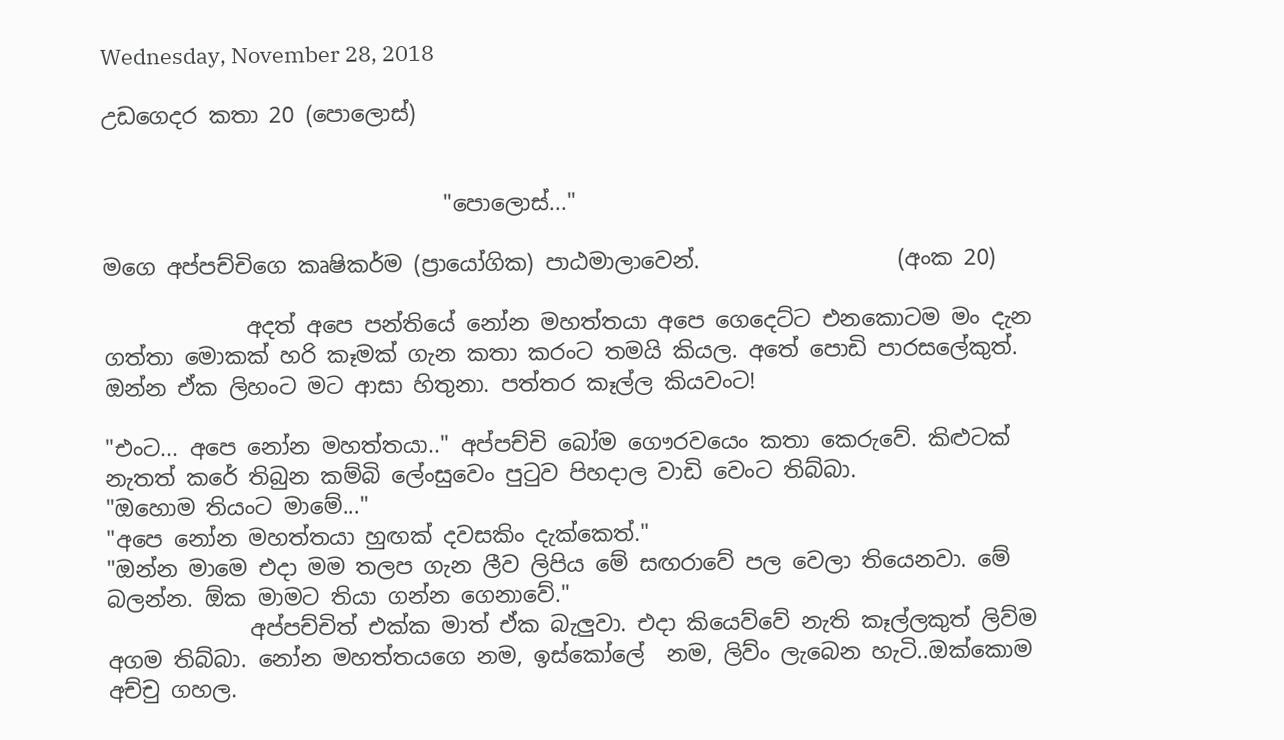Wednesday, November 28, 2018

උඩගෙදර කතා 20 (පොලොස්)


                               "පොලොස්..."

මගෙ අප්පච්චිගෙ කෘෂිකර්ම (ප්‍රායෝගික) පාඨමාලාවෙන්.                  (අංක 20)

             අදත් අපෙ පන්තියේ නෝන මහත්තයා අපෙ ගෙදෙට්ට එනකොටම මං දැන ගත්තා මොකක් හරි කෑමක් ගැන කතා කරංට තමයි කියල. අතේ පොඩි පාරසලේකුත්. ඔන්න ඒක ලිහංට මට ආසා හිතුනා. පත්තර කෑල්ල කියවංට!

"එංට... අපෙ නෝන මහත්තයා.." අප්පච්චි බෝම ගෞරවයෙං කතා කෙරුවේ. කිළුටක් නැතත් කරේ තිබුන කම්බි ලේංසුවෙං පුටුව පිහදාල වාඩි වෙංට තිබ්බා.
"ඔහොම තියංට මාමේ..."
"අපෙ නෝන මහත්තයා හුඟක් දවසකිං දැක්කෙත්."
"ඔන්න මාමෙ එදා මම තලප ගැන ලීව ලිපිය මේ සඟරාවේ පල වෙලා තියෙනවා. මේ බලන්න. ඕක මාමට තියා ගන්න ගෙනාවේ."
             අප්පච්චිත් එක්ක මාත් ඒක බැලුවා. එදා කියෙව්වේ නැති කෑල්ලකුත් ලිව්ම අගම තිබ්බා. නෝන මහත්තයගෙ නම, ඉස්කෝලේ  නම, ලිව්ං ලැබෙන හැටි..ඔක්කොම අච්චු ගහල.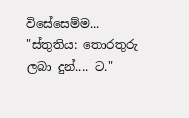විසේසෙම්ම...
"ස්තුතිය: තොරතුරු ලබා දුන්.... ට."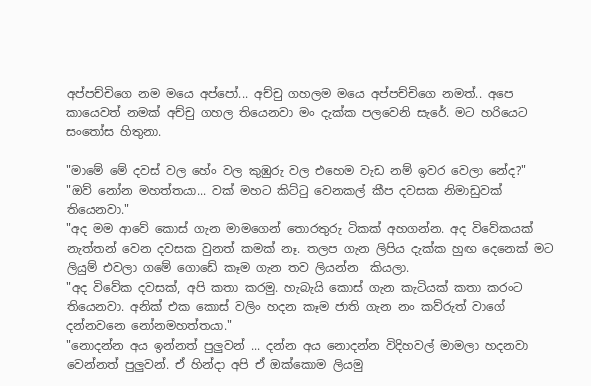අප්පච්චිගෙ නම මයෙ අප්පෝ... අච්චු ගහලම මයෙ අප්පච්චිගෙ නමත්.. අපෙ කායෙවත් නමක් අච්චු ගහල තියෙනවා මං දැක්ක පලවෙනි සැරේ. මට හරියෙට සංතෝස හිතුනා.

"මාමේ මේ දවස් වල හේං වල කුඹුරු වල එහෙම වැඩ නම් ඉවර වෙලා නේද?"
"ඔව් නෝන මහත්තයා... වක් මහට කිට්ටු වෙනකල් කීප දවසක නිමාඩුවක් තියෙනවා."
"අද මම ආවේ කොස් ගැන මාමගෙන් තොරතුරු ටිකක් අහගන්න. අද විවේකයක් නැත්තන් වෙන දවසක වුනත් කමක් නෑ. තලප ගැන ලිපිය දැක්ක හුඟ දෙනෙක් මට ලියුම් එවලා ගමේ ගොඩේ කෑම ගැන තව ලියන්න  කියලා.
"අද විවේක දවසක්, අපි කතා කරමු. හැබැයි කොස් ගැන කැටියක් කතා කරංට තියෙනවා. අනික් එක කොස් වලිං හදන කෑම ජාති ගැන නං කව්රුත් වාගේ දන්නවනෙ නෝනමහත්තයා."
"නොදන්න අය ඉන්නත් පුලුවන් ... දන්න අය නොදන්න විදිහවල් මාමලා හදනවා වෙන්නත් පුලුවන්. ඒ හින්දා අපි ඒ ඔක්කොම ලියමු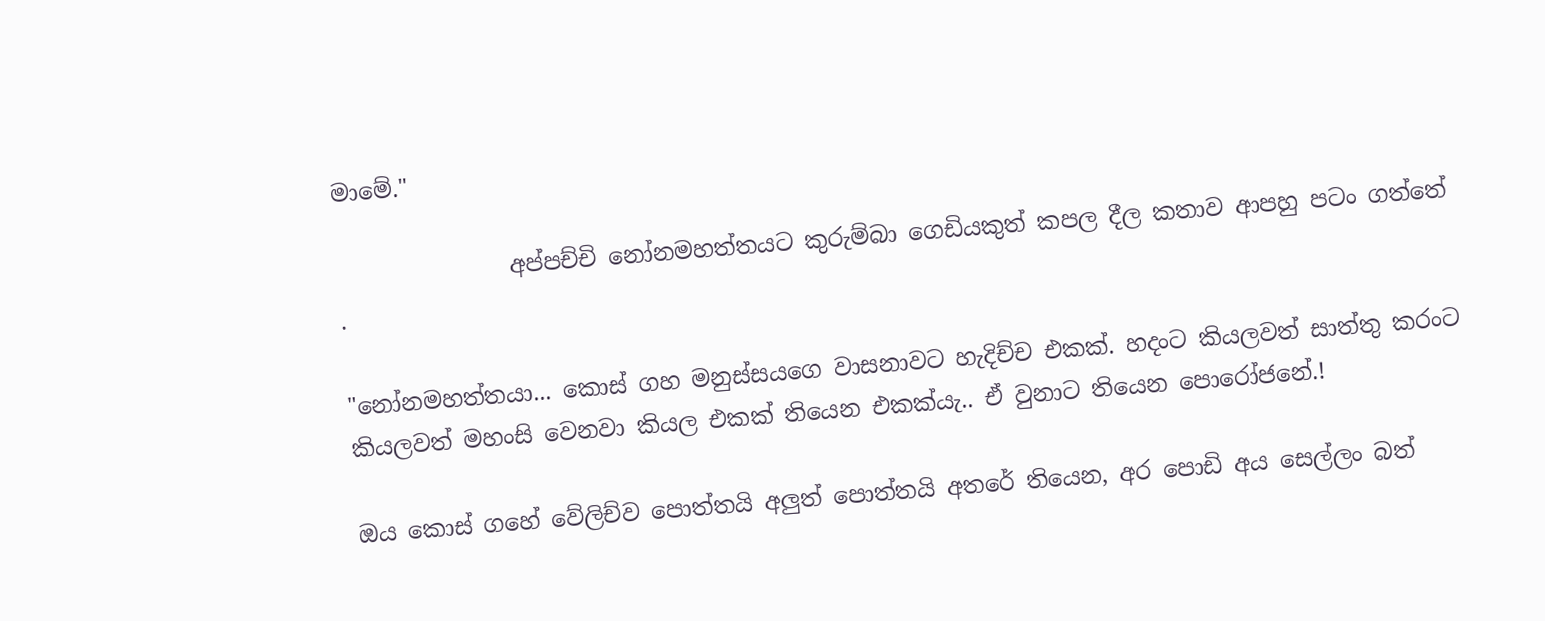මාමේ."

               අප්පච්චි නෝනමහත්තයට කුරුම්බා ගෙඩියකුත් කපල දීල කතාව ආපහු පටං ගත්තේ .

"නෝනමහත්තයා... කොස් ගහ මනුස්සයගෙ වාසනාවට හැදිච්ච එකක්. හදංට කියලවත් සාත්තු කරංට කියලවත් මහංසි වෙනවා කියල එකක් තියෙන එකක්යැ.. ඒ වුනාට තියෙන පොරෝජනේ.!

ඔය කොස් ගහේ වේලිච්ව පොත්තයි අලුත් පොත්තයි අතරේ තියෙන, අර පොඩි අය සෙල්ලං බත්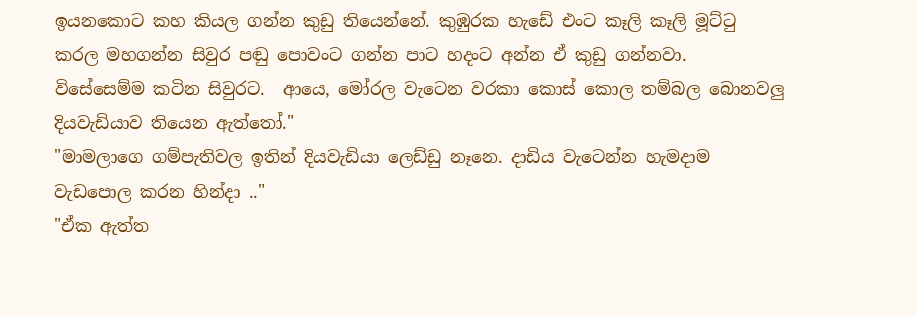ඉයනකොට කහ කියල ගන්න කුඩු තියෙන්නේ. කුඹුරක හැඩේ එංට කෑලි කෑලි මූට්ටු කරල මහගන්න සිවුර පඬු පොවංට ගන්න පාට හදංට අන්න ඒ කුඩු ගන්නවා. විසේසෙම්ම කටින සිවුරට.  ආයෙ, මෝරල වැටෙන වරකා කොස් කොල තම්බල බොනවලු දියවැඩියාව තියෙන ඇත්තෝ."
"මාමලාගෙ ගම්පැතිවල ඉතින් දියවැඩියා ලෙඩ්ඩු නෑනෙ. දාඩිය වැටෙන්න හැමදාම වැඩපොල කරන හින්දා .."
"ඒක ඇත්ත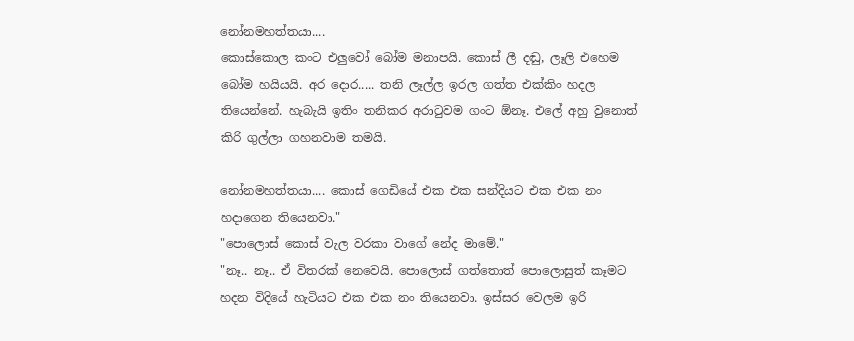නෝනමහත්තයා....
කොස්කොල කංට එලුවෝ බෝම මනාපයි. කොස් ලී දඬු, ලෑලි එහෙම බෝම හයියයි. අර දොර..... තනි ලෑල්ල ඉරල ගත්ත එක්කිං හදල තියෙන්නේ. හැබැයි ඉතිං තනිකර අරාටුවම ගංට ඕනෑ. එලේ අහු වුනොත් කිරි ගුල්ලා ගහනවාම තමයි.

නෝනමහත්තයා.... කොස් ගෙඩියේ එක එක සන්දියට එක එක නං හදාගෙන තියෙනවා."
"පොලොස් කොස් වැල වරකා වාගේ නේද මාමේ."
"නෑ.. නෑ.. ඒ විතරක් නෙවෙයි. පොලොස් ගත්තොත් පොලොසුත් කෑමට හදන විදියේ හැටියට එක එක නං තියෙනවා. ඉස්සර වෙලම ඉරි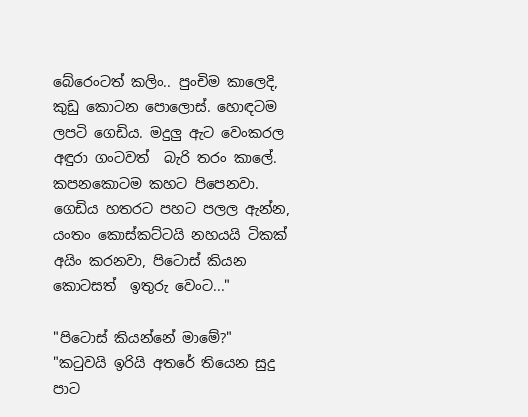බේරෙංටත් කලිං.. පුංචිම කාලෙදි, කුඩු කොටන පොලොස්. හොඳටම ලපටි ගෙඩිය. මදුලු ඇට වෙංකරල අඳුරා ගංටවත්  බැරි තරං කාලේ. කපනකොටම කහට පිපෙනවා. ගෙඩිය හතරට පහට පලල ඇන්න, යංතං කොස්කට්ටයි නහයයි ටිකක් අයිං කරනවා, පිටොස් කියන කොටසත්  ඉතුරු වෙංට..."

"පිටොස් කියන්නේ මාමේ?"
"කටුවයි ඉරියි අතරේ තියෙන සුදු පාට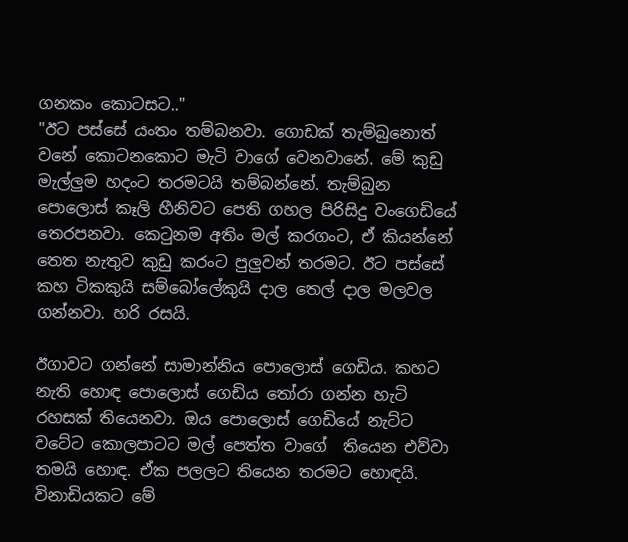ගනකං කොටසට.."
"ඊට පස්සේ යංතං තම්බනවා. ගොඩක් තැම්බුනොත් වනේ කොටනකොට මැටි වාගේ වෙනවානේ. මේ කුඩු මැල්ලුම හදංට තරමටයි තම්බන්නේ. තැම්බුන පොලොස් කෑලි හීනිවට පෙති ගහල පිරිසිදු වංගෙඩියේ තෙරපනවා. කෙටුනම අතිං මල් කරගංට, ඒ කියන්නේ තෙත නැතුව කුඩු කරංට පුලුවන් තරමට. ඊට පස්සේ කහ ටිකකුයි සම්බෝලේකුයි දාල තෙල් දාල මලවල ගන්නවා. හරි රසයි.

ඊගාවට ගන්නේ සාමාන්නිය පොලොස් ගෙඩිය. කහට නැති හොඳ පොලොස් ගෙඩිය තෝරා ගන්න හැටි රහසක් තියෙනවා. ඔය පොලොස් ගෙඩියේ නැට්ට වටේට කොලපාටට මල් පෙත්ත වාගේ  තියෙන එව්වා තමයි හොඳ. ඒක පලලට තියෙන තරමට හොඳයි. විනාඩියකට මේ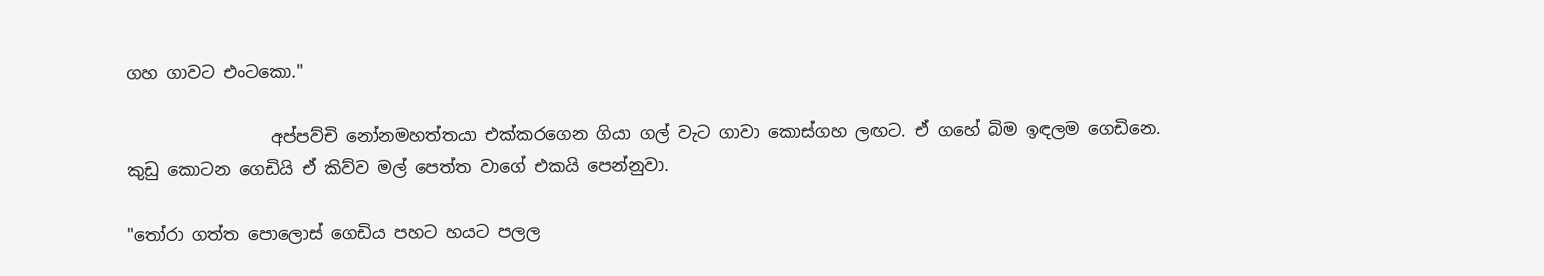ගහ ගාවට එංටකො."

                 අප්පව්චි නෝනමහත්තයා එක්කරගෙන ගියා ගල් වැට ගාවා කොස්ගහ ලඟට. ඒ ගහේ බිම ඉඳලම ගෙඩිනෙ. කුඩු කොටන ගෙඩියි ඒ කිව්ව මල් පෙත්ත වාගේ එකයි පෙන්නුවා.

"තෝරා ගත්ත පොලොස් ගෙඩිය පහට හයට පලල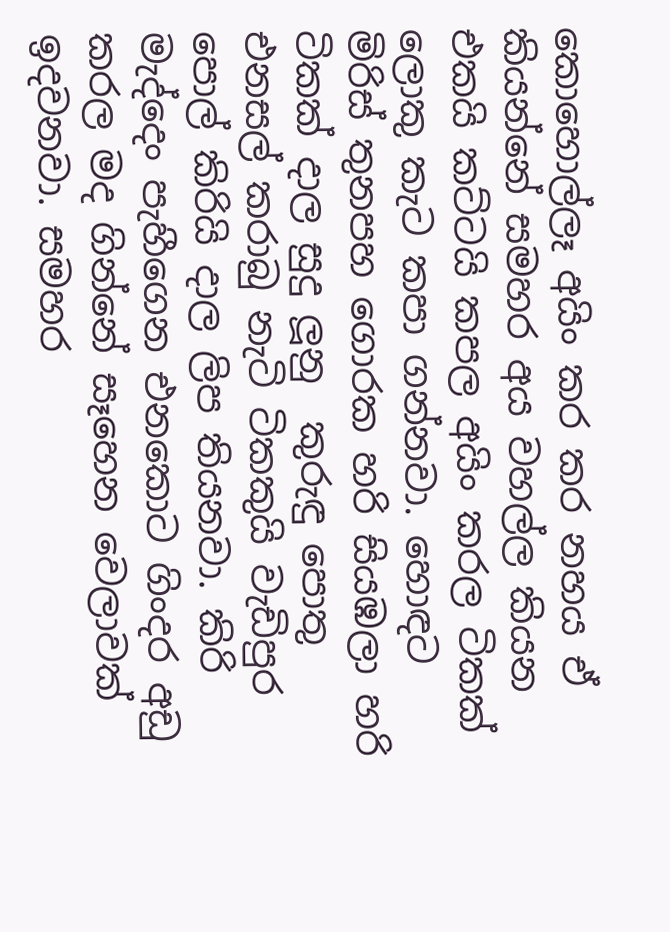කොහොල්ලෑ අයිං කර කර නහය ඒ කියන්නේ සමහර අය වහල්ල කියන එකයි කට්ටයි කපල අයිං කරල ටිකක් ලොකු කැට කපා ගන්නවා. හොඳට මිරිස් තුනපහ ගොරක හරි සියඹලා හරි ටිකක් දාල සුදු ලූනු  කුරුඳු පොතු එනසල් කරාබු නැටි ටිකකුයි වැඩිපුර පොල් කිරියි දාල ලිප තියනවා. කිරි මැද්දෙං පැහීගෙන එනකොට ගිංදර අඩු කරල මද ගින්නේ සෑහෙන වෙලාවක් ඉදවනවා. සමහර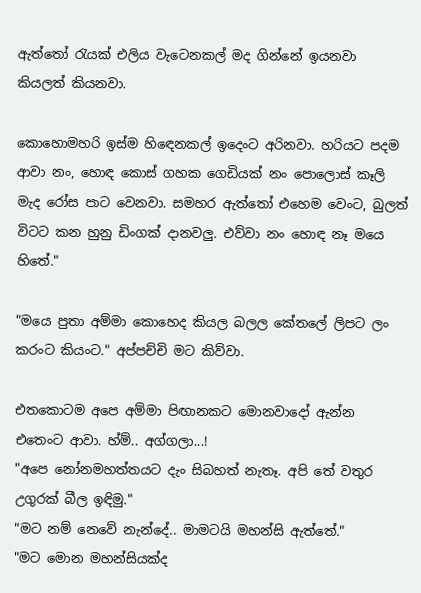ඇත්තෝ රැයක් එලිය වැටෙනකල් මද ගින්නේ ඉයනවා කියලත් කියනවා.

කොහොමහරි ඉස්ම හිඳෙනකල් ඉදෙංට අරිනවා. හරියට පදම ආවා නං, හොඳ කොස් ගහක ගෙඩියක් නං පොලොස් කෑලි මැද රෝස පාට වෙනවා. සමහර ඇත්තෝ එහෙම වෙංට, බුලත් විටට කන හුනු ඩිංගක් දානවලු. එව්වා නං හොඳ නෑ මයෙ හිතේ."

"මයෙ පුතා අම්මා කොහෙද කියල බලල කේතලේ ලිපට ලං කරංට කියංට." අප්පච්චි මට කිව්වා.

එතකොටම අපෙ අම්මා පිඟානකට මොනවාදෝ ඇන්න එතෙංට ආවා. හ්ම්.. අග්ගලා...!
"අපෙ නෝනමහත්තයට දැං සිබහත් නැතෑ. අපි තේ වතුර උගුරක් බීල ඉඳිමු."
"මට නම් නෙවේ නැන්දේ.. මාමටයි මහන්සි ඇත්තේ."
"මට මොන මහන්සියක්ද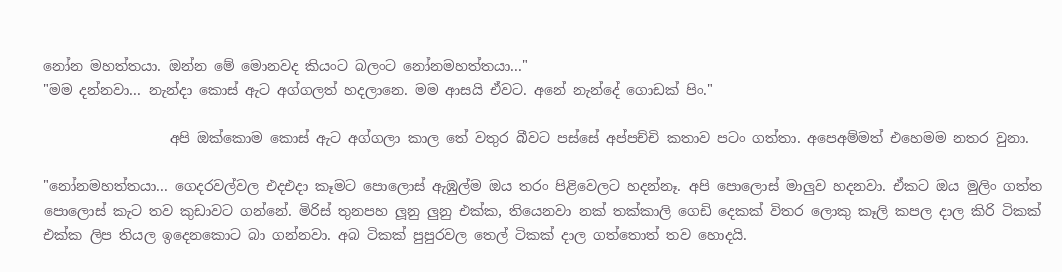නෝන මහත්තයා. ඔන්න මේ මොනවද කියංට බලංට නෝනමහත්තයා..."
"මම දන්නවා... නැන්දා කොස් ඇට අග්ගලත් හදලානෙ. මම ආසයි ඒවට. අනේ නැන්දේ ගොඩක් පිං."

                  අපි ඔක්කොම කොස් ඇට අග්ගලා කාල තේ වතුර බීවට පස්සේ අප්පච්චි කතාව පටං ගත්තා. අපෙඅම්මත් එහෙමම නතර වුනා.

"නෝනමහත්තයා... ගෙදරවල්වල එදඑදා කෑමට පොලොස් ඇඹුල්ම ඔය තරං පිළිවෙලට හදන්නෑ. අපි පොලොස් මාලුව හදනවා. ඒකට ඔය මුලිං ගත්ත පොලොස් කැට තව කුඩාවට ගන්නේ. මිරිස් තුනපහ ලූනු ලුනු එක්ක, තියෙනවා නක් තක්කාලි ගෙඩි දෙකක් විතර ලොකු කෑලි කපල දාල කිරි ටිකක් එක්ක ලිප තියල ඉදෙනකොට බා ගන්නවා. අබ ටිකක් පුපුරවල තෙල් ටිකක් දාල ගත්තොත් තව හොදයි.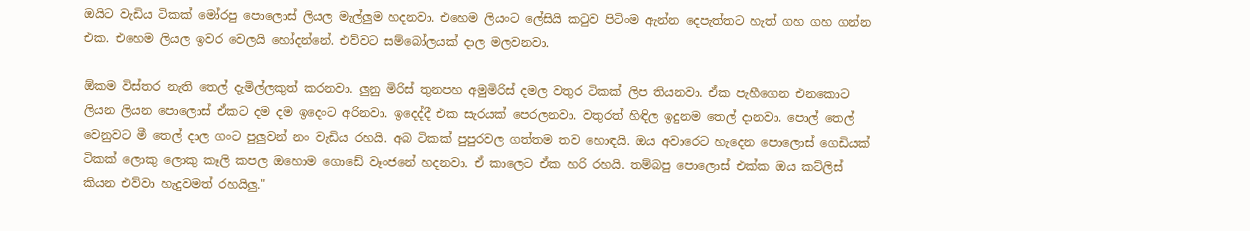ඔයිට වැඩිය ටිකක් මෝරපු පොලොස් ලියල මැල්ලුම හදනවා. එහෙම ලියංට ලේසියි කටුව පිටිංම ඇන්න දෙපැත්තට හැත් ගහ ගහ ගන්න එක. එහෙම ලියල ඉවර වෙලයි හෝදන්නේ. එව්වට සම්බෝලයක් දාල මලවනවා.

ඕකම විස්තර නැති තෙල් දැමිල්ලකුත් කරනවා. ලුනු මිරිස් තුනපහ අමුමිරිස් දමල වතුර ටිකක් ලිප තියනවා. ඒක පැහීගෙන එනකොට ලියන ලියන පොලොස් ඒකට දම දම ඉදෙංට අරිනවා. ඉදෙද්දී එක සැරයක් පෙරලනවා. වතුරත් හිඳිල ඉදුනම තෙල් දානවා. පොල් තෙල් වෙනුවට මී තෙල් දාල ගංට පුලුවන් නං වැඩිය රහයි. අබ ටිකක් පුපුරවල ගත්තම තව හොඳයි. ඔය අවාරෙට හැදෙන පොලොස් ගෙඩියක් ටිකක් ලොකු ලොකු කෑලි කපල ඔහොම ගොඩේ වෑංජනේ හදනවා. ඒ කාලෙට ඒක හරි රහයි. තම්බපු පොලොස් එක්ක ඔය කට්ලිස් කියන එව්වා හැදුවමත් රහයිලු."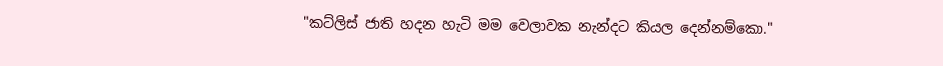"කට්ලිස් ජාති හදන හැටි මම වෙලාවක නැන්දට කියල දෙන්නම්කො."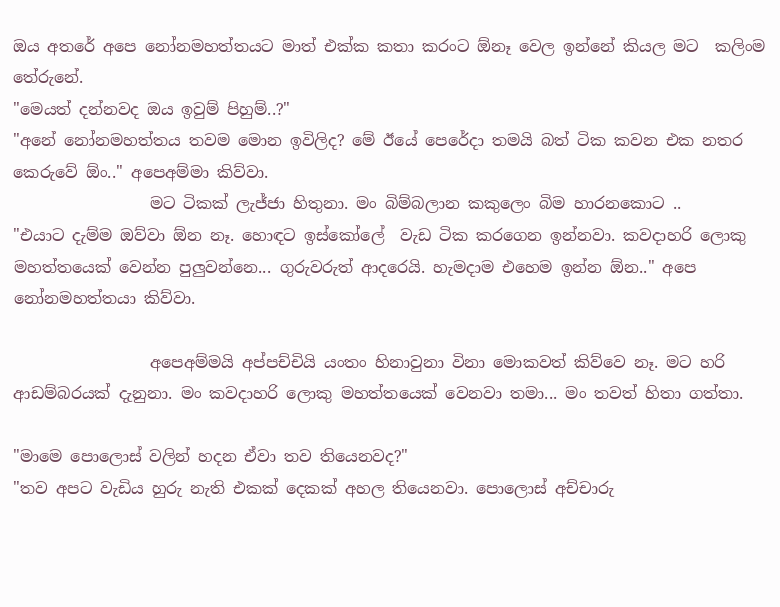ඔය අතරේ අපෙ නෝනමහත්තයට මාත් එක්ක කතා කරංට ඕනෑ වෙල ඉන්නේ කියල මට  කලිංම තේරුනේ.
"මෙයත් දන්නවද ඔය ඉවුම් පිහුම්..?"
"අනේ නෝනමහත්තය තවම මොන ඉවිලිද? මේ ඊයේ පෙරේදා තමයි බත් ටික කවන එක නතර කෙරුවේ ඕං.." අපෙඅම්මා කිව්වා.
                 මට ටිකක් ලැජ්ජා හිතුනා. මං බිම්බලාන කකුලෙං බිම හාරනකොට ..
"එයාට දැම්ම ඔව්වා ඕන නෑ. හොඳට ඉස්කෝලේ  වැඩ ටික කරගෙන ඉන්නවා. කවදාහරි ලොකු මහත්තයෙක් වෙන්න පුලුවන්නෙ... ගුරුවරුත් ආදරෙයි. හැමදාම එහෙම ඉන්න ඕන.." අපෙ නෝනමහත්තයා කිව්වා.

                 අපෙඅම්මයි අප්පච්චියි යංතං හිනාවුනා විනා මොකවත් කිව්වෙ නෑ. මට හරි ආඩම්බරයක් දැනුනා. මං කවදාහරි ලොකු මහත්තයෙක් වෙනවා තමා... මං තවත් හිතා ගත්තා.

"මාමෙ පොලොස් වලින් හදන ඒවා තව තියෙනවද?"
"තව අපට වැඩිය හුරු නැති එකක් දෙකක් අහල තියෙනවා. පොලොස් අච්චාරු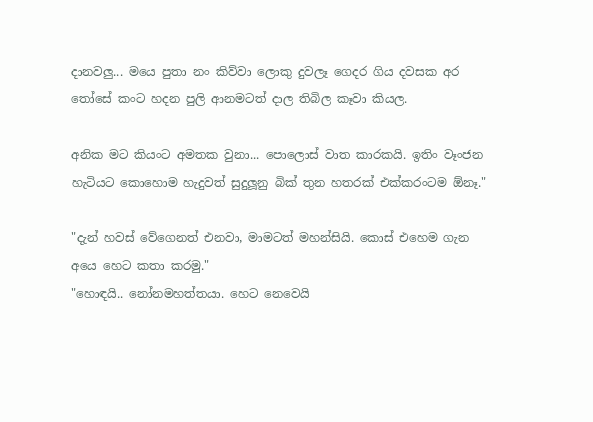දානවලු... මයෙ පුතා නං කිව්වා ලොකු දුවලෑ ගෙදර ගිය දවසක අර තෝසේ කංට හදන පුලි ආනමටත් දාල තිබිල කෑවා කියල.

අනික මට කියංට අමතක වුනා... පොලොස් වාත කාරකයි. ඉතිං වෑංජන හැටියට කොහොම හැදුවත් සුදුලූනු බික් තුන හතරක් එක්කරංටම ඕනෑ."

"දැන් හවස් වේගෙනත් එනවා, මාමටත් මහන්සියි. කොස් එහෙම ගැන අයෙ හෙට කතා කරමු."
"හොඳයි.. නෝනමහත්තයා. හෙට නෙවෙයි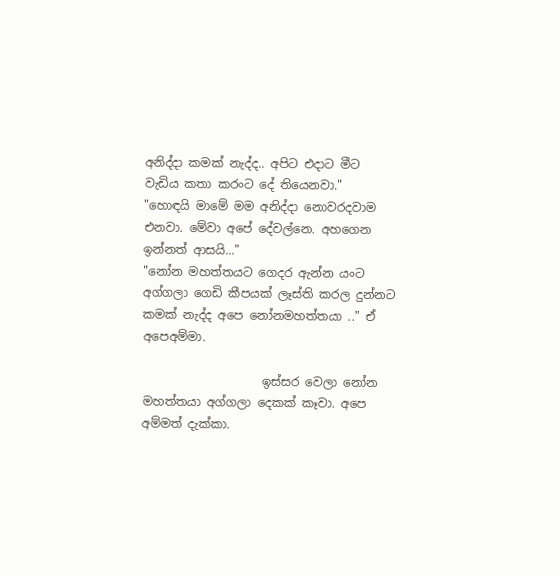අනිද්දා කමක් නැද්ද.. අපිට එදාට මීට වැඩිය කතා කරංට දේ තියෙනවා."
"හොඳයි මාමේ මම අනිද්දා නොවරදවාම එනවා. මේවා අපේ දේවල්නෙ. අහගෙන ඉන්නත් ආසයි..."
"නෝන මහත්තයට ගෙදර ඇන්න යංට අග්ගලා ගෙඩි කීපයක් ලෑස්ති කරල දුන්නට කමක් නැද්ද අපෙ නෝනමහත්තයා .." ඒ අපෙඅම්මා.

                    ඉස්සර වෙලා නෝන මහත්තයා අග්ගලා දෙකක් කෑවා. අපෙ අම්මත් දැක්කා.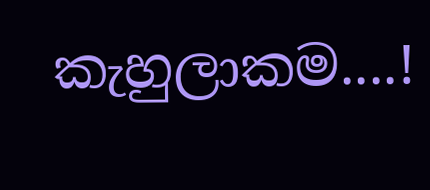කැහුලාකම....!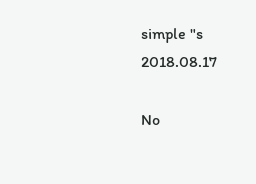simple "s
2018.08.17

No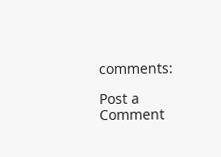comments:

Post a Comment